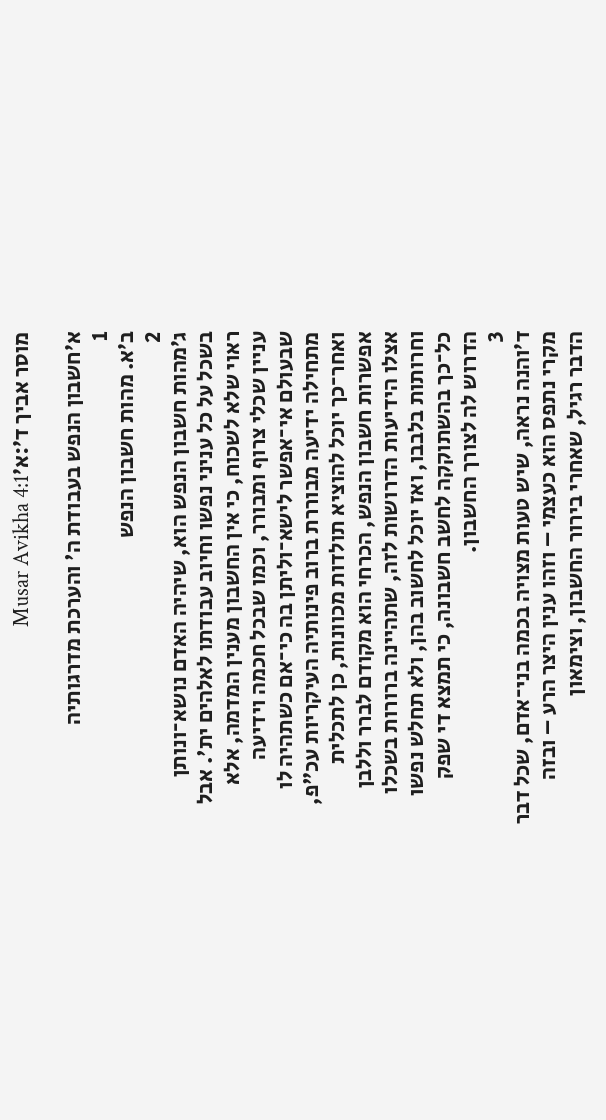מוסר אביך ד׳:א׳Musar Avikha 4:1

א׳חשבון הנפש בעבודת ה' והערכת מדרגותיה
1
ב׳א. מהות חשבון הנפש
2
ג׳מהות חשבון הנפש הוא, שיהיה האדם נושא־ונותן בשכל על כל עניני נפשו וחיוב עבודתו לאלהים ית'. אבל ראוי שלא לשכוח, כי אין החשבון מענין המדמה, אלא עניין שכלי צרוף ומבורר, וכמו שבכל חכמה וידיעה שבעולם אי־אפשר לישא־וליתן בה כי־אם כשתהיה לו מתחילה ידיעה מבוררת ברוב פינותיה העיקריות עכ"פ, ואחר־כך יוכל להוציא תולדות מכוונות, כן לתכלית אפשרות חשבון הנפש, הכרחי הוא מקודם לברר וללבן אצלו הידיעות הדרושות לזה, שתהיינה ברורות בשכלו וחרותות בלבבו, ואז יוכל לחשוב בהן, ולא תחלש נפשו כל־כך בהשתוקקה לחשב חשבונה, כי תמצא די שפק הדרוש לה לצורך החשבון.
3
ד׳והנה נראה, שיש טעות מצויה בכמה בני־אדם, שכל דבר מקרי נתפס הוא כעצמי – וזהו ענין היצר הרע – ובזה הדבר רגיל, שאחרי בירור החשבון, וצימאון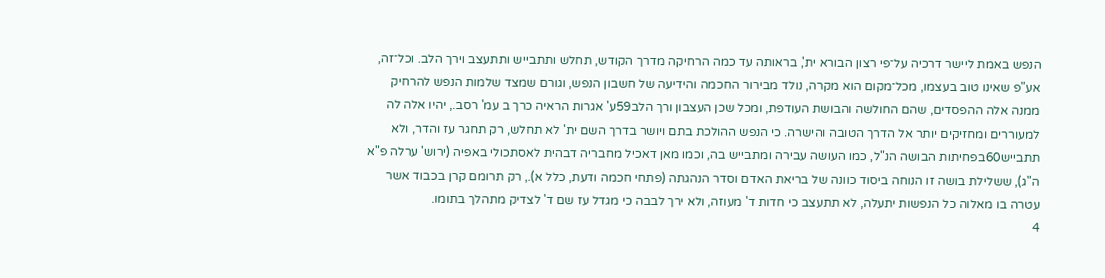הנפש באמת ליישר דרכיה על־פי רצון הבורא ית', בראותה עד כמה הרחיקה מדרך הקודש, תחלש ותתבייש ותתעצב וירך הלב. וכל־זה, אע"פ שאינו טוב בעצמו, מכל־מקום הוא מקרה, נולד מבירור החכמה והידיעה של חשבון הנפש, וגורם שמצד שלמות הנפש להרחיק ממנה אלה ההפסדים, שהם החולשה והבושת העודפת, ומכל שכן העצבון ורך הלב59ע' אגרות הראיה כרך ב עמ' רסב., יהיו אלה לה למעוררים ומחזיקים יותר אל הדרך הטובה והישרה. כי הנפש ההולכת בתם ויושר בדרך השם ית' לא תחלש, רק תחגר עז והדר, ולא תתבייש60בפחיתות הבושה הנ"ל, כמו העושה עבירה ומתבייש בה, וכמו מאן דאכיל מחבריה דבהית לאסתכולי באפיה (ירוש' ערלה פ"א ה"ג), ששלילת בושה זו הנוחה ביסוד כוונה של בריאת האדם וסדר הנהגתה (פתחי חכמה ודעת, כלל א)., רק תרומם קרן בכבוד אשר עטרה בו מאלוה כל הנפשות יתעלה, לא תתעצב כי חדות ד' מעוזה, ולא ירך לבבה כי מגדל עז שם ד' לצדיק מתהלך בתומו.
4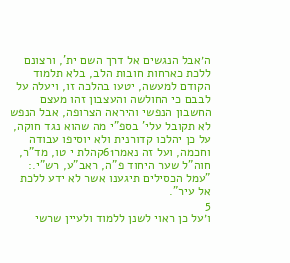ה׳אבל הנגשים אל דרך השם ית', ורצונם ללכת כארחות חובות הלב, בלא תלמוד הקודם למעשה, יטעו בהלכה זו, ויעלה על לבבם כי החולשה והעצבון זהו מעצם החשבון הנפשי והיראה הצרופה, אבל הנפש לא תקובל עלי' בספ"י מה שהוא נגד חוקה, על כן יהלכו קדורנית ולא יוסיפו עבודה וחכמה, ועל זה נאמר61קהלת י טו, מד"ר, חוה"ל שער היחוד פ"ה, ראב"ע, רש"י.: "עמל הכסילים תיגענו אשר לא ידע ללכת אל עיר".
5
ו׳על כן ראוי לשנן ללמוד ולעיין שרשי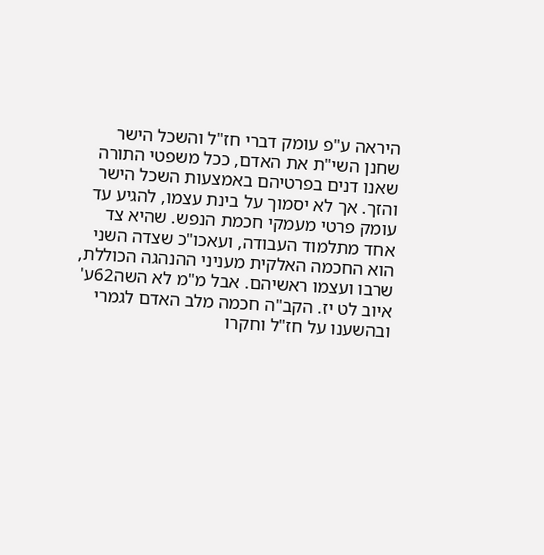היראה ע"פ עומק דברי חז"ל והשכל הישר שחנן השי"ת את האדם, ככל משפטי התורה שאנו דנים בפרטיהם באמצעות השכל הישר והזך. אך לא יסמוך על בינת עצמו, להגיע עד עומק פרטי מעמקי חכמת הנפש. שהיא צד אחד מתלמוד העבודה, ועאכו"כ שצדה השני הוא החכמה האלקית מעניני ההנהגה הכוללת, שרבו ועצמו ראשיהם. אבל מ"מ לא השה62ע' איוב לט יז. הקב"ה חכמה מלב האדם לגמרי ובהשענו על חז"ל וחקרו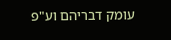עומק דבריהם וע"פ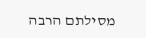מסילתם הרבה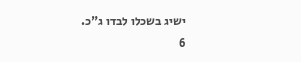ישיג בשכלו לבדו ג"כ.
6